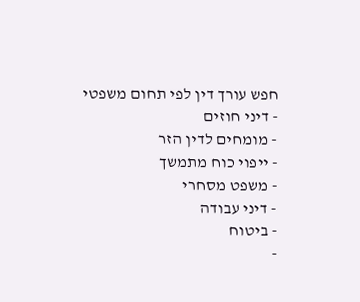חפש עורך דין לפי תחום משפטי
- דיני חוזים
- מומחים לדין הזר
- ייפוי כוח מתמשך
- משפט מסחרי
- דיני עבודה
- ביטוח
-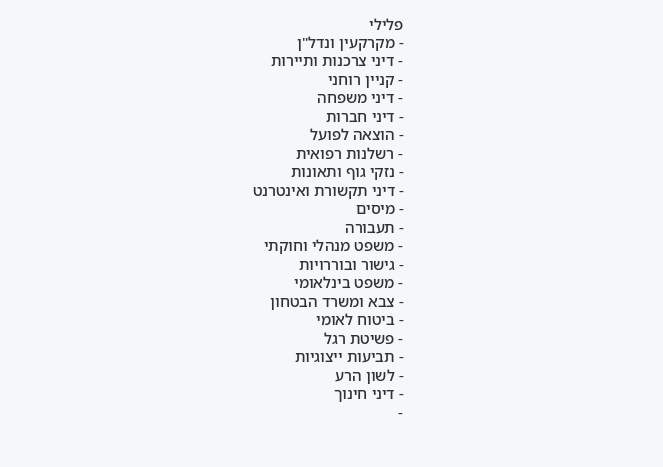פלילי
- מקרקעין ונדל"ן
- דיני צרכנות ותיירות
- קניין רוחני
- דיני משפחה
- דיני חברות
- הוצאה לפועל
- רשלנות רפואית
- נזקי גוף ותאונות
- דיני תקשורת ואינטרנט
- מיסים
- תעבורה
- משפט מנהלי וחוקתי
- גישור ובוררויות
- משפט בינלאומי
- צבא ומשרד הבטחון
- ביטוח לאומי
- פשיטת רגל
- תביעות ייצוגיות
- לשון הרע
- דיני חינוך
-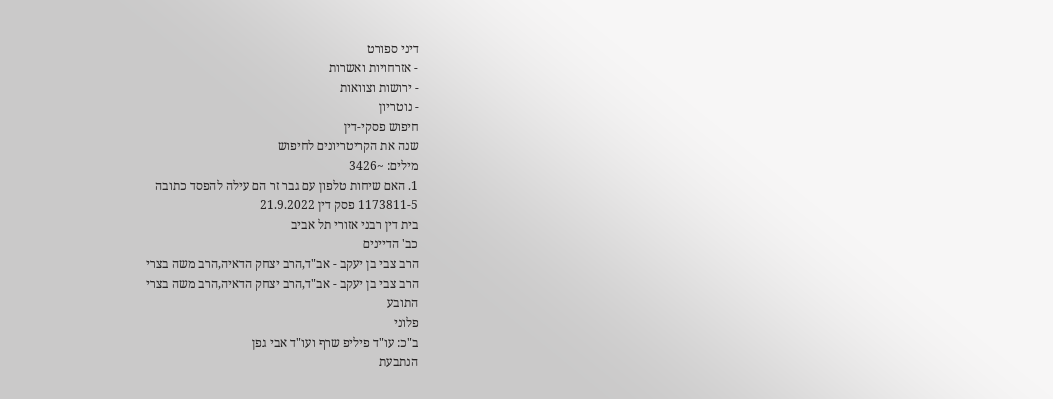דיני ספורט
- אזרחויות ואשרות
- ירושות וצוואות
- נוטריון
חיפוש פסקי-דין
שנה את הקריטריונים לחיפוש
מילים: ~3426
1. האם שיחות טלפון עם גבר זר הם עילה להפסד כתובה
1173811-5 פסק דין 21.9.2022
בית דין רבני אזורי תל אביב
כב' הדיינים
הרב צבי בן יעקב - אב"ד,הרב יצחק הדאיה,הרב משה בצרי
הרב צבי בן יעקב - אב"ד,הרב יצחק הדאיה,הרב משה בצרי
התובע
פלוני
ב"כ: עו"ד פיליפ שרף ועו"ד אבי גפן
הנתבעת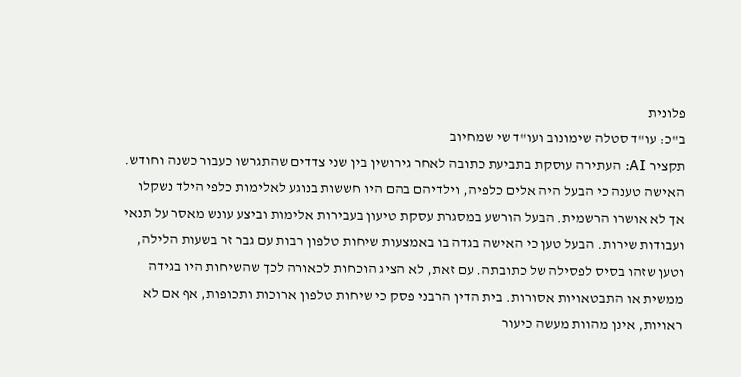פלונית
ב"כ: עו"ד סטלה שימונוב ועו"ד שי שמחיוב
תקציר AI: העתירה עוסקת בתביעת כתובה לאחר גירושין בין שני צדדים שהתגרשו כעבור כשנה וחודש. האישה טענה כי הבעל היה אלים כלפיה, וילדיהם בהם היו חששות בנוגע לאלימות כלפי הילד נשקלו אך לא אושרו הרשמית. הבעל הורשע במסגרת עסקת טיעון בעבירות אלימות וביצע עונש מאסר על תנאי ועבודות שירות. הבעל טען כי האישה בגדה בו באמצעות שיחות טלפון רבות עם גבר זר בשעות הלילה, וטען שזהו בסיס לפסילה של כתובתה. עם זאת, לא הציג הוכחות לכאורה לכך שהשיחות היו בגידה ממשית או התבטאויות אסורות. בית הדין הרבני פסק כי שיחות טלפון ארוכות ותכופות, אף אם לא ראויות, אינן מהוות מעשה כיעור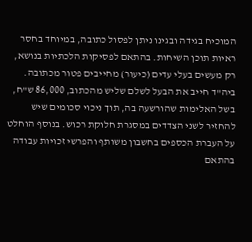המוכיח בגידה ובגינו ניתן לפסול כתובה, במיוחד בחסר ראיות תוכן השיחות. בהתאם לפסיקות הלכתיות בנושא, רק מעשים בעלי עדים (כיעור) מחייבים פטור מכתובה. ביה"ד חייב את הבעל לשלם שליש מהכתוב, 86,000 ש"ח, בשל האלימות שהורשעה בה, תוך ניכוי סכומים שיש להחזיר לשני הצדדים במסגרת חלוקת רכוש. בנוסף הוחלט על העברת הכספים בחשבון משותף והפרשי זכויות עבודה בהתאם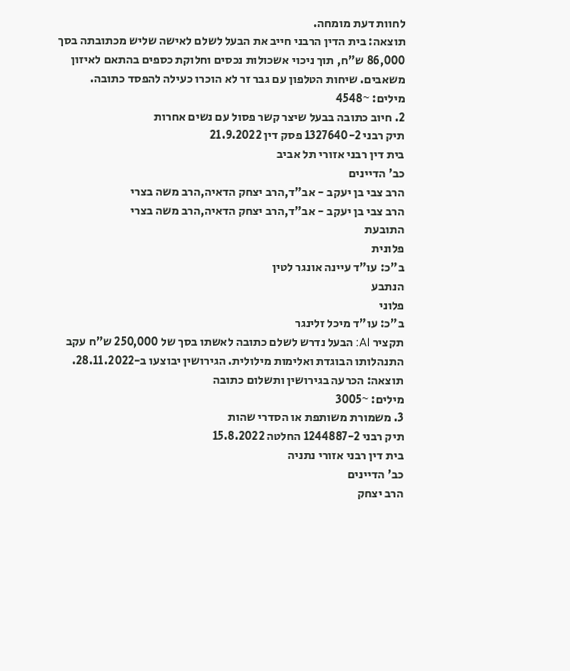לחוות דעת מומחה.
תוצאה: בית הדין הרבני חייב את הבעל לשלם לאישה שליש מכתובתה בסך 86,000 ש"ח, תוך ניכוי אשכולות נכסים וחלוקת כספים בהתאם לאיזון משאבים. שיחות הטלפון עם גבר זר לא הוכרו כעילה להפסד כתובה.
מילים: ~4548
2. חיוב כתובה בבעל שיצר קשר פסול עם נשים אחרות
תיק רבני 1327640-2 פסק דין 21.9.2022
בית דין רבני אזורי תל אביב
כב' הדיינים
הרב צבי בן יעקב - אב"ד,הרב יצחק הדאיה,הרב משה בצרי
הרב צבי בן יעקב - אב"ד,הרב יצחק הדאיה,הרב משה בצרי
התובעת
פלונית
ב"כ: עו"ד עיינה אונגר לטין
הנתבע
פלוני
ב"כ: עו"ד מיכל זלינגר
תקציר AI: הבעל נדרש לשלם כתובה לאשתו בסך של 250,000 ש"ח עקב התנהלותו הבוגדת ואלימות מילולית. הגירושין יבוצעו ב-28.11.2022.
תוצאה: הכרעה בגירושין ותשלום כתובה
מילים: ~3005
3. משמורת משותפת או הסדרי שהות
תיק רבני 1244887-2 החלטה 15.8.2022
בית דין רבני אזורי נתניה
כב' הדיינים
הרב יצחק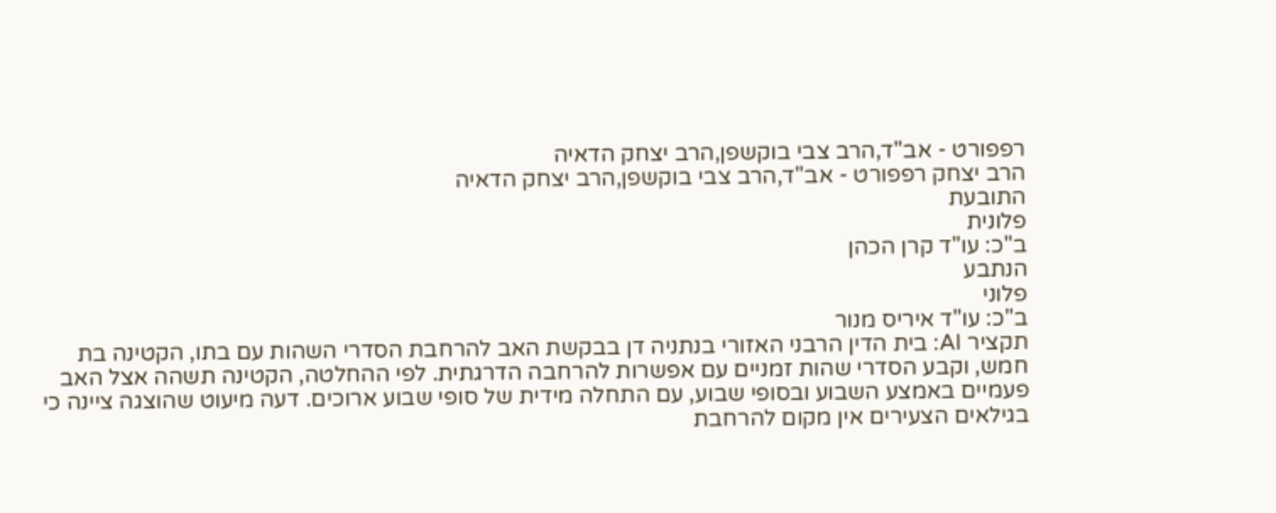רפפורט - אב"ד,הרב צבי בוקשפן,הרב יצחק הדאיה
הרב יצחק רפפורט - אב"ד,הרב צבי בוקשפן,הרב יצחק הדאיה
התובעת
פלונית
ב"כ: עו"ד קרן הכהן
הנתבע
פלוני
ב"כ: עו"ד איריס מנור
תקציר AI: בית הדין הרבני האזורי בנתניה דן בבקשת האב להרחבת הסדרי השהות עם בתו, הקטינה בת חמש, וקבע הסדרי שהות זמניים עם אפשרות להרחבה הדרגתית. לפי ההחלטה, הקטינה תשהה אצל האב פעמיים באמצע השבוע ובסופי שבוע, עם התחלה מידית של סופי שבוע ארוכים. דעה מיעוט שהוצגה ציינה כי בגילאים הצעירים אין מקום להרחבת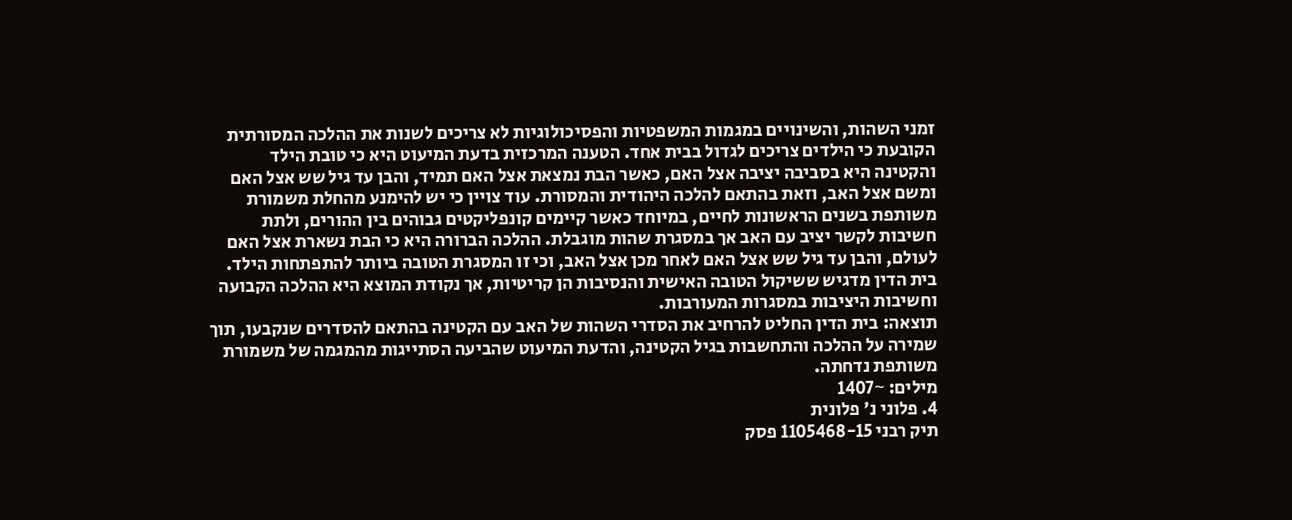זמני השהות, והשינויים במגמות המשפטיות והפסיכולוגיות לא צריכים לשנות את ההלכה המסורתית הקובעת כי הילדים צריכים לגדול בבית אחד. הטענה המרכזית בדעת המיעוט היא כי טובת הילד והקטינה היא בסביבה יציבה אצל האם, כאשר הבת נמצאת אצל האם תמיד, והבן עד גיל שש אצל האם ומשם אצל האב, וזאת בהתאם להלכה היהודית והמסורת. עוד צויין כי יש להימנע מהחלת משמורת משותפת בשנים הראשונות לחיים, במיוחד כאשר קיימים קונפליקטים גבוהים בין ההורים, ולתת חשיבות לקשר יציב עם האב אך במסגרת שהות מוגבלת. ההלכה הברורה היא כי הבת נשארת אצל האם לעולם, והבן עד גיל שש אצל האם לאחר מכן אצל האב, וכי זו המסגרת הטובה ביותר להתפתחות הילד. בית הדין מדגיש ששיקול הטובה האישית והנסיבות הן קריטיות, אך נקודת המוצא היא ההלכה הקבועה וחשיבות היציבות במסגרות המעורבות.
תוצאה: בית הדין החליט להרחיב את הסדרי השהות של האב עם הקטינה בהתאם להסדרים שנקבעו, תוך שמירה על ההלכה והתחשבות בגיל הקטינה, והדעת המיעוט שהביעה הסתייגות מהמגמה של משמורת משותפת נדחתה.
מילים: ~1407
4. פלוני נ' פלונית
תיק רבני 1105468-15 פסק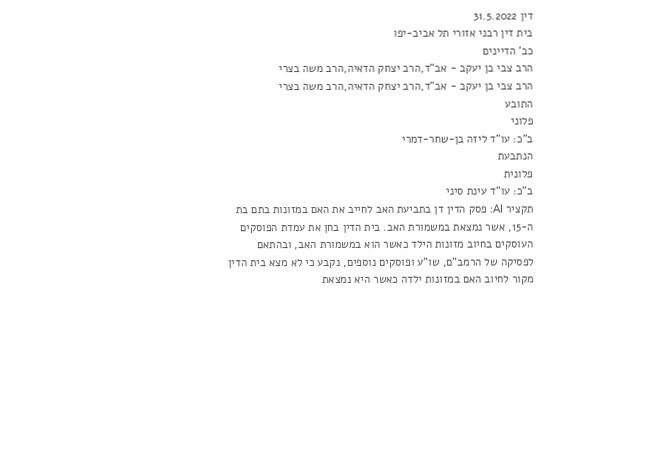דין 31.5.2022
בית דין רבני אזורי תל אביב-יפו
כב' הדיינים
הרב צבי בן יעקב - אב"ד,הרב יצחק הדאיה,הרב משה בצרי
הרב צבי בן יעקב - אב"ד,הרב יצחק הדאיה,הרב משה בצרי
התובע
פלוני
ב"כ: עו"ד ליזה בן-שחר-דמרי
הנתבעת
פלונית
ב"כ: עו"ד עינת סיני
תקציר AI: פסק הדין דן בתביעת האב לחייב את האם במזונות בתם בת ה-15, אשר נמצאת במשמורת האב. בית הדין בחן את עמדת הפוסקים העוסקים בחיוב מזונות הילד כאשר הוא במשמורת האב, ובהתאם לפסיקה של הרמב"ם, שו"ע ופוסקים נוספים, נקבע כי לא מצא בית הדין מקור לחיוב האם במזונות ילדה כאשר היא נמצאת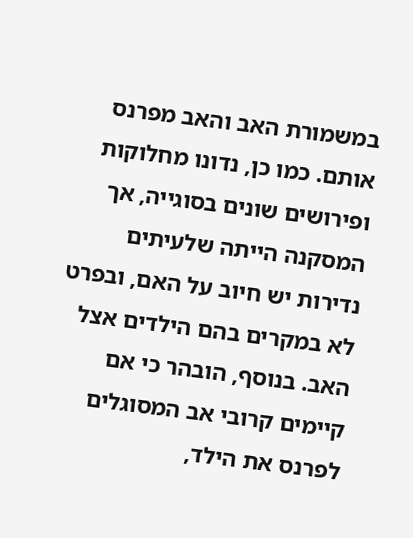במשמורת האב והאב מפרנס אותם. כמו כן, נדונו מחלוקות ופירושים שונים בסוגייה, אך המסקנה הייתה שלעיתים נדירות יש חיוב על האם, ובפרט לא במקרים בהם הילדים אצל האב. בנוסף, הובהר כי אם קיימים קרובי אב המסוגלים לפרנס את הילד,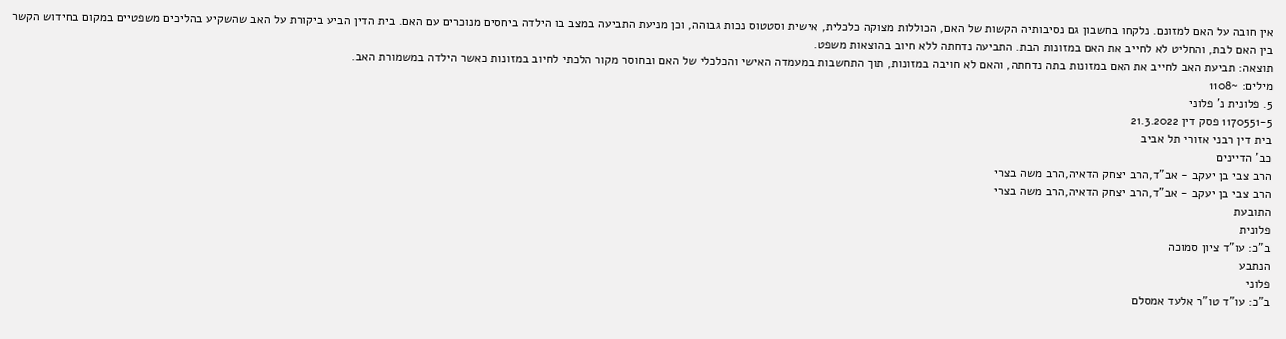אין חובה על האם למזונם. נלקחו בחשבון גם נסיבותיה הקשות של האם, הכוללות מצוקה כלכלית, אישית וסטטוס נכות גבוהה, וכן מניעת התביעה במצב בו הילדה ביחסים מנוכרים עם האם. בית הדין הביע ביקורת על האב שהשקיע בהליכים משפטיים במקום בחידוש הקשר בין האם לבת, והחליט לא לחייב את האם במזונות הבת. התביעה נדחתה ללא חיוב בהוצאות משפט.
תוצאה: תביעת האב לחייב את האם במזונות בתה נדחתה, והאם לא חויבה במזונות, תוך התחשבות במעמדה האישי והכלכלי של האם ובחוסר מקור הלכתי לחיוב במזונות כאשר הילדה במשמורת האב.
מילים: ~1108
5. פלונית נ' פלוני
1170551-5 פסק דין 21.3.2022
בית דין רבני אזורי תל אביב
כב' הדיינים
הרב צבי בן יעקב - אב"ד,הרב יצחק הדאיה,הרב משה בצרי
הרב צבי בן יעקב - אב"ד,הרב יצחק הדאיה,הרב משה בצרי
התובעת
פלונית
ב"כ: עו"ד ציון סמוכה
הנתבע
פלוני
ב"כ: עו"ד טו"ר אלעד אמסלם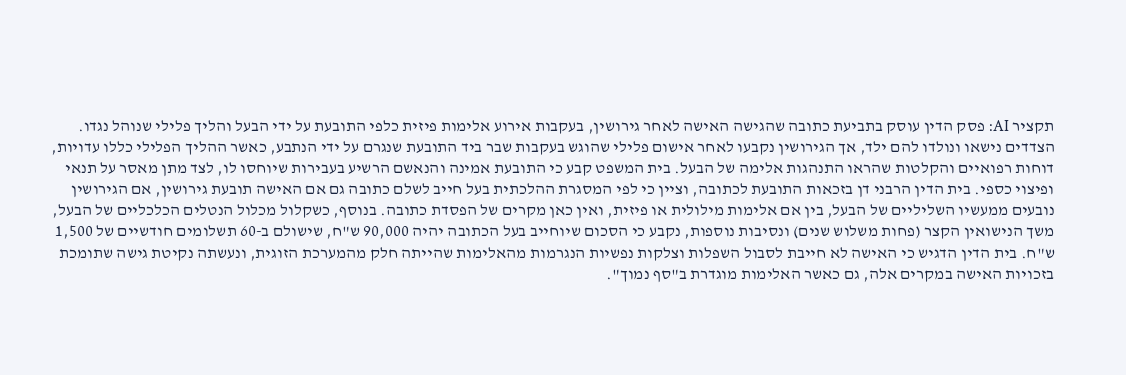תקציר AI: פסק הדין עוסק בתביעת כתובה שהגישה האישה לאחר גירושין, בעקבות אירוע אלימות פיזית כלפי התובעת על ידי הבעל והליך פלילי שנוהל נגדו. הצדדים נישאו ונולדו להם ילד, אך הגירושין נקבעו לאחר אישום פלילי שהוגש בעקבות שבר ביד התובעת שנגרם על ידי הנתבע, כאשר ההליך הפלילי כללו עדויות, דוחות רפואיים והקלטות שהראו התנהגות אלימה של הבעל. בית המשפט קבע כי התובעת אמינה והנאשם הרשיע בעבירות שיוחסו לו, לצד מתן מאסר על תנאי ופיצוי כספי. בית הדין הרבני דן בזכאות התובעת לכתובה, וציין כי לפי המסגרת ההלכתית בעל חייב לשלם כתובה גם אם האישה תובעת גירושין, אם הגירושין נובעים ממעשיו השליליים של הבעל, בין אם אלימות מילולית או פיזית, ואין כאן מקרים של הפסדת כתובה. בנוסף, כשקלול מכלול הנטלים הכלכליים של הבעל, משך הנישואין הקצר (פחות משלוש שנים) ונסיבות נוספות, נקבע כי הסכום שיוחייב בעל הכתובה יהיה 90,000 ש"ח, שישולם ב-60 תשלומים חודשיים של 1,500 ש"ח. בית הדין הדגיש כי האישה לא חייבת לסבול השפלות וצלקות נפשיות הנגרמות מהאלימות שהייתה חלק מהמערכת הזוגית, ונעשתה נקיטת גישה שתומכת בזכויות האישה במקרים אלה, גם כאשר האלימות מוגדרת ב"סף נמוך".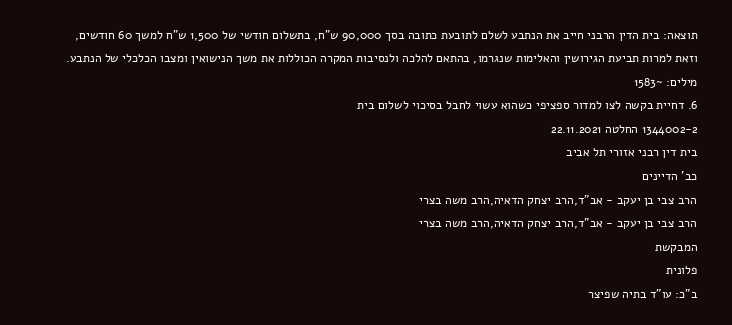תוצאה: בית הדין הרבני חייב את הנתבע לשלם לתובעת כתובה בסך 90,000 ש"ח, בתשלום חודשי של 1,500 ש"ח למשך 60 חודשים, וזאת למרות תביעת הגירושין והאלימות שנגרמו, בהתאם להלכה ולנסיבות המקרה הכוללות את משך הנישואין ומצבו הכלכלי של הנתבע.
מילים: ~1583
6. דחיית בקשה לצו למדור ספציפי כשהוא עשוי לחבל בסיכוי לשלום בית
1344002-2 החלטה 22.11.2021
בית דין רבני אזורי תל אביב
כב' הדיינים
הרב צבי בן יעקב - אב"ד,הרב יצחק הדאיה,הרב משה בצרי
הרב צבי בן יעקב - אב"ד,הרב יצחק הדאיה,הרב משה בצרי
המבקשת
פלונית
ב"כ: עו"ד בתיה שפיצר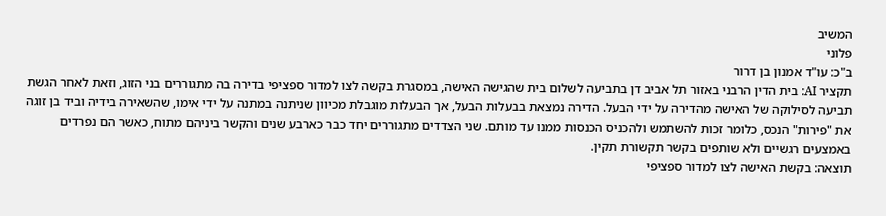המשיב
פלוני
ב"כ: עו"ד אמנון בן דרור
תקציר AI: בית הדין הרבני באזור תל אביב דן בתביעה לשלום בית שהגישה האישה, במסגרת בקשה לצו למדור ספציפי בדירה בה מתגוררים בני הזוג, וזאת לאחר הגשת תביעה לסילוקה של האישה מהדירה על ידי הבעל. הדירה נמצאת בבעלות הבעל, אך הבעלות מוגבלת מכיוון שניתנה במתנה על ידי אימו, שהשאירה בידיה וביד בן זוגה את "פירות" הנכס, כלומר זכות להשתמש ולהכניס הכנסות ממנו עד מותם. שני הצדדים מתגוררים יחד כבר כארבע שנים והקשר ביניהם מתוח, כאשר הם נפרדים באמצעים רגשיים ולא שותפים בקשר תקשורת תקין.
תוצאה: בקשת האישה לצו למדור ספציפי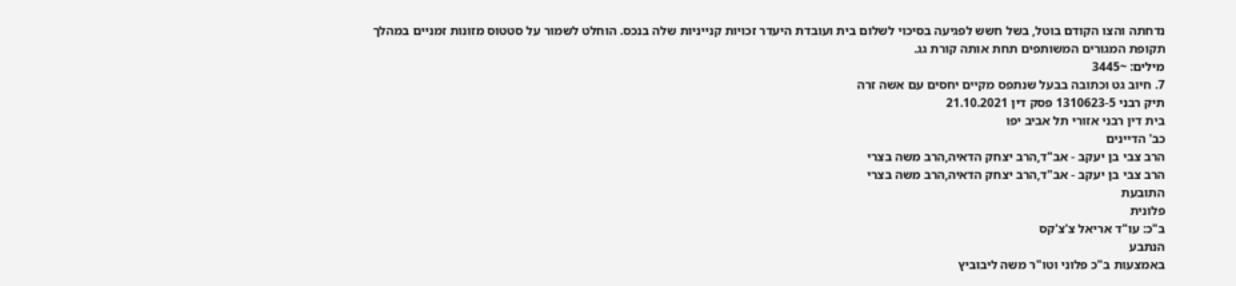נדחתה והצו הקודם בוטל, בשל חשש לפגיעה בסיכוי לשלום בית ועובדת היעדר זכויות קנייניות שלה בנכס. הוחלט לשמור על סטטוס מזונות זמניים במהלך תקופת המגורים המשותפים תחת אותה קורת גג.
מילים: ~3445
7. חיוב גט וכתובה בבעל שנתפס מקיים יחסים עם אשה זרה
תיק רבני 1310623-5 פסק דין 21.10.2021
בית דין רבני אזורי תל אביב יפו
כב' הדיינים
הרב צבי בן יעקב - אב"ד,הרב יצחק הדאיה,הרב משה בצרי
הרב צבי בן יעקב - אב"ד,הרב יצחק הדאיה,הרב משה בצרי
התובעת
פלונית
ב"כ: עו"ד אריאל צ'צ'קס
הנתבע
באמצעות ב"כ פלוני וטו"ר משה ליבוביץ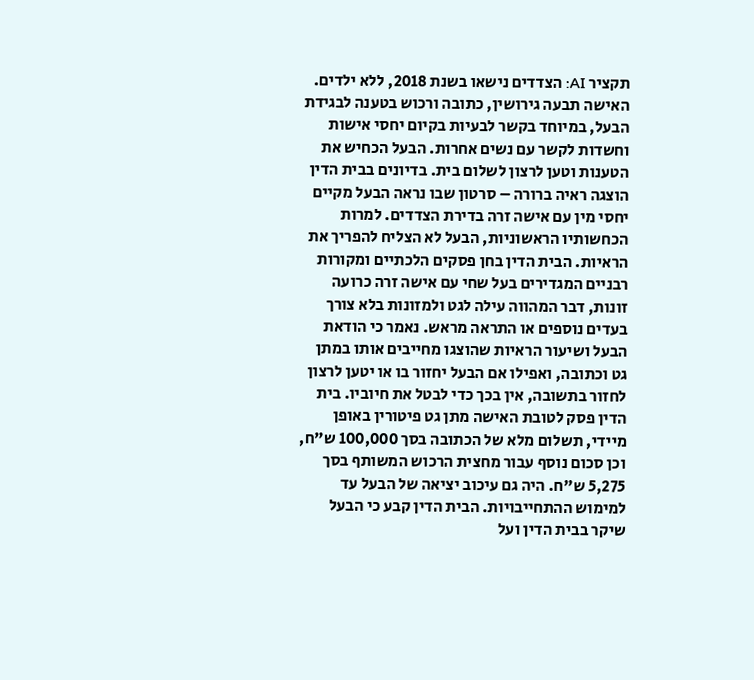תקציר AI: הצדדים נישאו בשנת 2018, ללא ילדים. האישה תבעה גירושין, כתובה ורכוש בטענה לבגידת הבעל, במיוחד בקשר לבעיות בקיום יחסי אישות וחשדות לקשר עם נשים אחרות. הבעל הכחיש את הטענות וטען לרצון לשלום בית. בדיונים בבית הדין הוצגה ראיה ברורה – סרטון שבו נראה הבעל מקיים יחסי מין עם אישה זרה בדירת הצדדים. למרות הכחשותיו הראשוניות, הבעל לא הצליח להפריך את הראיות. הבית הדין בחן פסקים הלכתיים ומקורות רבניים המגדירים בעל שחי עם אישה זרה כרועה זונות, דבר המהווה עילה לגט ולמזונות בלא צורך בעדים נוספים או התראה מראש. נאמר כי הודאת הבעל ושיעור הראיות שהוצגו מחייבים אותו במתן גט וכתובה, ואפילו אם הבעל יחזור בו או יטען לרצון לחזור בתשובה, אין בכך כדי לבטל את חיוביו. בית הדין פסק לטובת האישה מתן גט פיטורין באופן מיידי, תשלום מלא של הכתובה בסך 100,000 ש"ח, וכן סכום נוסף עבור מחצית הרכוש המשותף בסך 5,275 ש"ח. היה גם עיכוב יציאה של הבעל עד למימוש ההתחייבויות. הבית הדין קבע כי הבעל שיקר בבית הדין ועל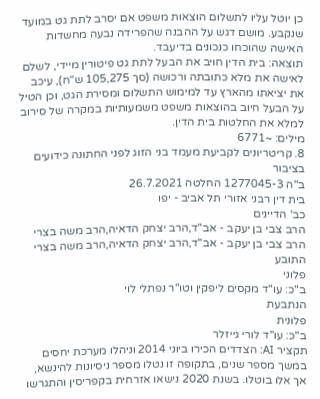כן יוטל עליו לתשלום הוצאות משפט אם יסרב לתת גט במועד שנקבע. מושם דגש על ההבנה שהפרידה נבעה מחשדות האישה שהוכחו כנכונים בדיעבד.
תוצאה: בית הדין חויב את הבעל לתת גט פיטורין מיידי, לשלם לאישה את מלא כתובתה ורכושה (סך 105,275 ש"ח), עיכב את יציאתו מהארץ עד למימוש התשלום ומסירת הגט, וכן הטיל על הבעל חיוב בהוצאות משפט משמעותיות במקרה של סירוב למלא את החלטות בית הדין.
מילים: ~6771
8. קריטריונים לקביעת מעמד בני הזוג לפני החתונה כידועים בציבור
ב"ה 1277045-3 החלטה 26.7.2021
בית דין רבני אזורי תל אביב - יפו
כב' הדיינים
הרב צבי בן יעקב - אב"ד,הרב יצחק הדאיה,הרב משה בצרי
הרב צבי בן יעקב - אב"ד,הרב יצחק הדאיה,הרב משה בצרי
התובע
פלוני
ב"כ: עו"ד מקסים ליפקין וטו"ר נפתלי לוי
הנתבעת
פלונית
ב"כ: עו"ד לורי גייזלר
תקציר AI: הצדדים הכירו ביוני 2014 וניהלו מערכת יחסים במשך מספר שנים, בתקופה זו נטלו מספר ניסיונות להינשא, אך אלו בוטלו. בשנת 2020 נישאו אזרחית בקפריסין והתגרשו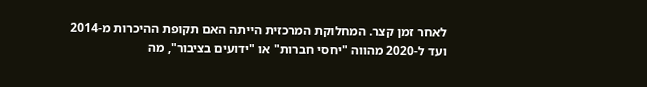לאחר זמן קצר. המחלוקת המרכזית הייתה האם תקופת ההיכרות מ-2014 ועד ל-2020 מהווה "יחסי חברות" או "ידועים בציבור", מה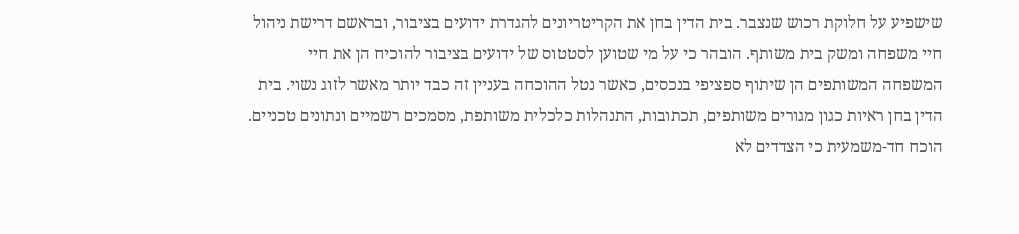שישפיע על חלוקת רכוש שנצבר. בית הדין בחן את הקריטריונים להגדרת ידועים בציבור, ובראשם דרישת ניהול חיי משפחה ומשק בית משותף. הובהר כי על מי שטוען לסטטוס של ידועים בציבור להוכיח הן את חיי המשפחה המשותפים הן שיתוף ספציפי בנכסים, כאשר נטל ההוכחה בעניין זה כבד יותר מאשר לזוג נשוי. בית הדין בחן ראיות כגון מגורים משותפים, תכתובות, התנהלות כלכלית משותפת, מסמכים רשמיים ונתונים טכניים. הוכח חד-משמעית כי הצדדים לא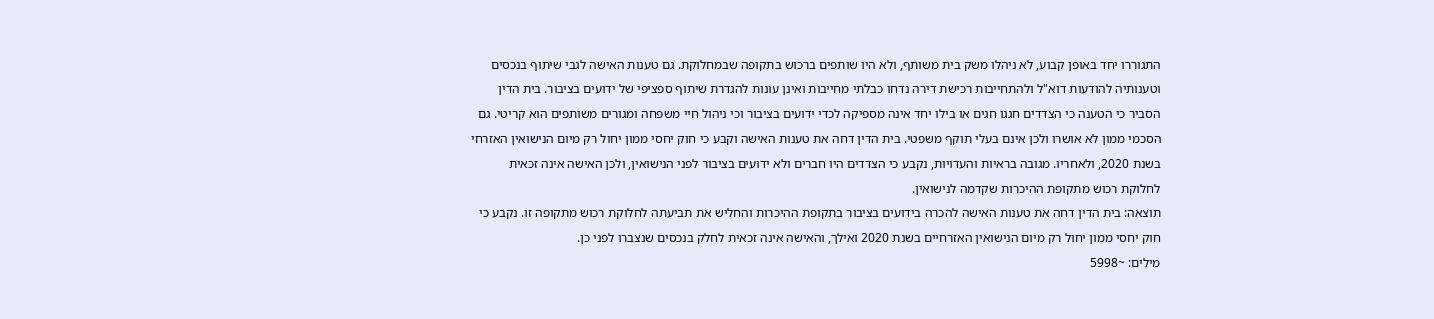התגוררו יחד באופן קבוע, לא ניהלו משק בית משותף, ולא היו שותפים ברכוש בתקופה שבמחלוקת. גם טענות האישה לגבי שיתוף בנכסים וטענותיה להודעות דוא"ל ולהתחייבות רכישת דירה נדחו כבלתי מחייבות ואינן עונות להגדרת שיתוף ספציפי של ידועים בציבור. בית הדין הסביר כי הטענה כי הצדדים חגגו חגים או בילו יחד אינה מספיקה לכדי ידועים בציבור וכי ניהול חיי משפחה ומגורים משותפים הוא קריטי. גם הסכמי ממון לא אושרו ולכן אינם בעלי תוקף משפטי. בית הדין דחה את טענות האישה וקבע כי חוק יחסי ממון יחול רק מיום הנישואין האזרחי בשנת 2020, ולאחריו. מגובה בראיות והעדויות, נקבע כי הצדדים היו חברים ולא ידועים בציבור לפני הנישואין, ולכן האישה אינה זכאית לחלוקת רכוש מתקופת ההיכרות שקדמה לנישואין.
תוצאה: בית הדין דחה את טענות האישה להכרה בידועים בציבור בתקופת ההיכרות והחליש את תביעתה לחלוקת רכוש מתקופה זו. נקבע כי חוק יחסי ממון יחול רק מיום הנישואין האזרחיים בשנת 2020 ואילך, והאישה אינה זכאית לחלק בנכסים שנצברו לפני כן.
מילים: ~5998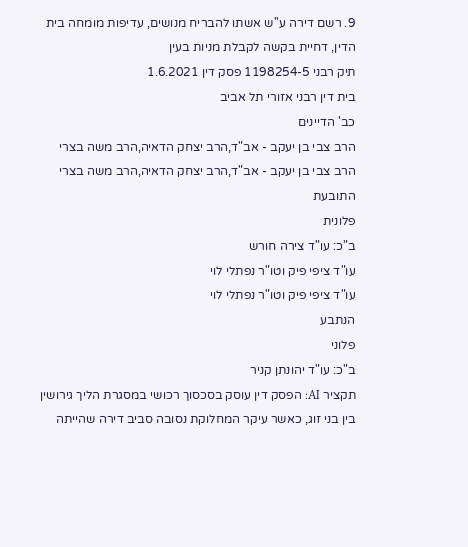9. רשם דירה ע''ש אשתו להבריח מנושים, עדיפות מומחה בית הדין, דחיית בקשה לקבלת מניות בעין
תיק רבני 1198254-5 פסק דין 1.6.2021
בית דין רבני אזורי תל אביב
כב' הדיינים
הרב צבי בן יעקב - אב"ד,הרב יצחק הדאיה,הרב משה בצרי
הרב צבי בן יעקב - אב"ד,הרב יצחק הדאיה,הרב משה בצרי
התובעת
פלונית
ב"כ: עו"ד צירה חורש
עו"ד ציפי פיק וטו"ר נפתלי לוי
עו"ד ציפי פיק וטו"ר נפתלי לוי
הנתבע
פלוני
ב"כ: עו"ד יהונתן קניר
תקציר AI: הפסק דין עוסק בסכסוך רכושי במסגרת הליך גירושין בין בני זוג, כאשר עיקר המחלוקת נסובה סביב דירה שהייתה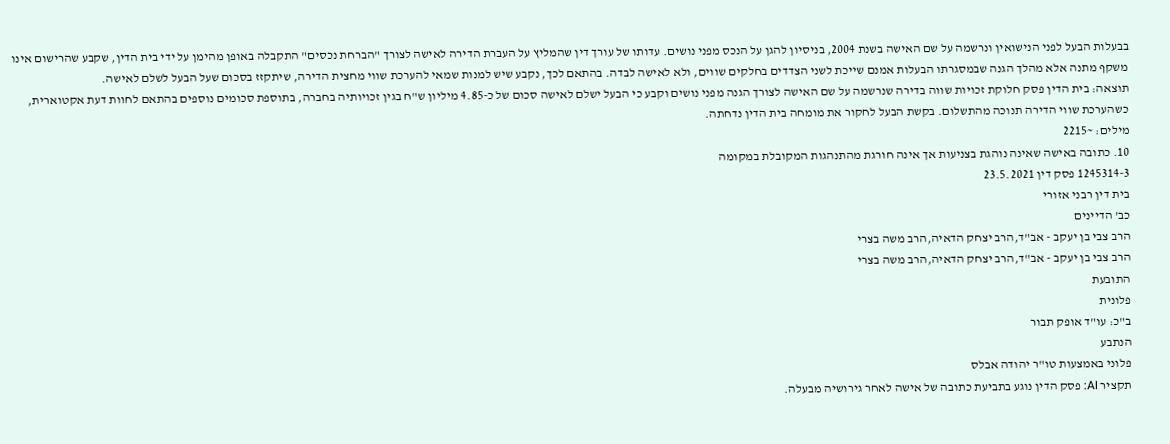בבעלות הבעל לפני הנישואין ונרשמה על שם האישה בשנת 2004, בניסיון להגן על הנכס מפני נושים. עדותו של עורך דין שהמליץ על העברת הדירה לאישה לצורך "הברחת נכסים" התקבלה באופן מהימן על ידי בית הדין, שקבע שהרישום אינו משקף מתנה אלא מהלך הגנה שבמסגרתו הבעלות אמנם שייכת לשני הצדדים בחלקים שווים, ולא לאישה לבדה. בהתאם לכך, נקבע שיש למנות שמאי להערכת שווי מחצית הדירה, שיתקזז בסכום שעל הבעל לשלם לאישה.
תוצאה: בית הדין פסק חלוקת זכויות שווה בדירה שנרשמה על שם האישה לצורך הגנה מפני נושים וקבע כי הבעל ישלם לאישה סכום של כ-4.85 מיליון ש"ח בגין זכויותיה בחברה, בתוספת סכומים נוספים בהתאם לחוות דעת אקטוארית, כשהערכת שווי הדירה תנוכה מהתשלום. בקשת הבעל לחקור את מומחה בית הדין נדחתה.
מילים: ~2215
10. כתובה באישה שאינה נוהגת בצניעות אך אינה חורגת מהתנהגות המקובלת במקומה
1245314-3 פסק דין 23.5.2021
בית דין רבני אזורי
כב' הדיינים
הרב צבי בן יעקב - אב"ד,הרב יצחק הדאיה,הרב משה בצרי
הרב צבי בן יעקב - אב"ד,הרב יצחק הדאיה,הרב משה בצרי
התובעת
פלונית
ב"כ: עו"ד אופק תבור
הנתבע
פלוני באמצעות טו"ר יהודה אבלס
תקציר AI: פסק הדין נוגע בתביעת כתובה של אישה לאחר גירושיה מבעלה.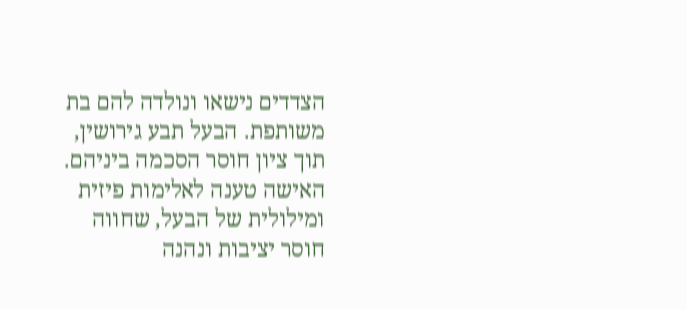הצדדים נישאו ונולדה להם בת משותפת. הבעל תבע גירושין, תוך ציון חוסר הסכמה ביניהם. האישה טענה לאלימות פיזית ומילולית של הבעל, שחווה חוסר יציבות ונהנה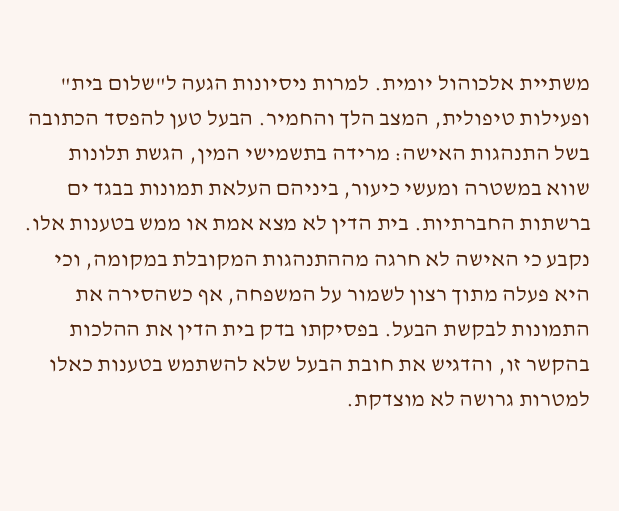משתיית אלכוהול יומית. למרות ניסיונות הגעה ל"שלום בית" ופעילות טיפולית, המצב הלך והחמיר. הבעל טען להפסד הכתובה בשל התנהגות האישה: מרידה בתשמישי המין, הגשת תלונות שווא במשטרה ומעשי כיעור, ביניהם העלאת תמונות בבגד ים ברשתות החברתיות. בית הדין לא מצא אמת או ממש בטענות אלו. נקבע כי האישה לא חרגה מההתנהגות המקובלת במקומה, וכי היא פעלה מתוך רצון לשמור על המשפחה, אף כשהסירה את התמונות לבקשת הבעל. בפסיקתו בדק בית הדין את ההלכות בהקשר זו, והדגיש את חובת הבעל שלא להשתמש בטענות כאלו למטרות גרושה לא מוצדקת.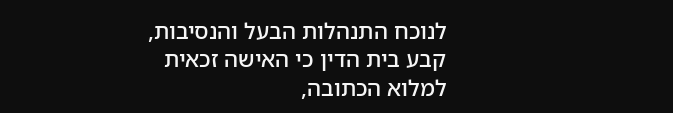לנוכח התנהלות הבעל והנסיבות, קבע בית הדין כי האישה זכאית למלוא הכתובה,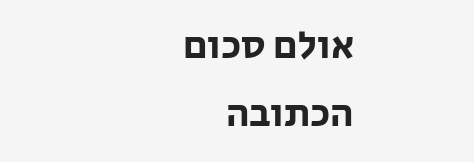אולם סכום הכתובה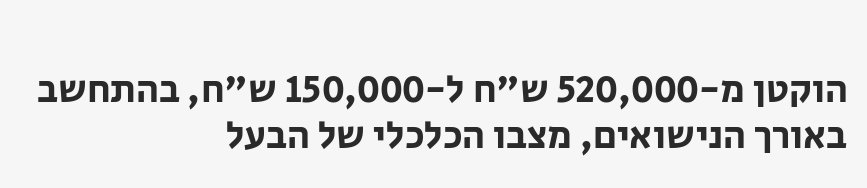הוקטן מ-520,000 ש"ח ל-150,000 ש"ח, בהתחשב באורך הנישואים, מצבו הכלכלי של הבעל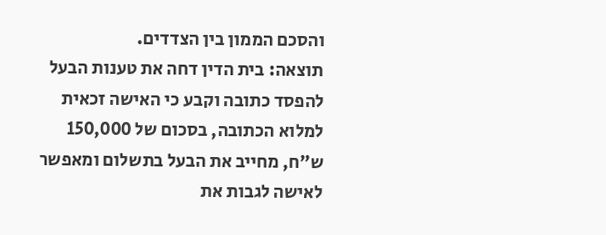והסכם הממון בין הצדדים.
תוצאה: בית הדין דחה את טענות הבעל להפסד כתובה וקבע כי האישה זכאית למלוא הכתובה, בסכום של 150,000 ש"ח, מחייב את הבעל בתשלום ומאפשר לאישה לגבות את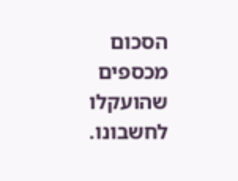הסכום מכספים שהועקלו לחשבונו.